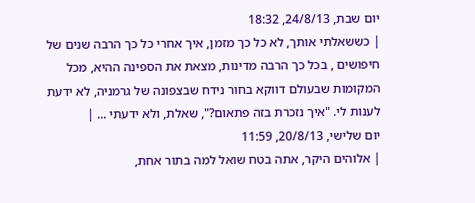יום שבת, 24/8/13, 18:32
| כששאלתי אותך, לא כל כך מזמן, איך אחרי כל כך הרבה שנים של חיפושים , בכל כך הרבה מדינות, מצאת את הספינה ההיא, מכל המקומות שבעולם דווקא בחור נידח שבצפונה של גרמניה, לא ידעת לענות לי. "איך נזכרת בזה פתאום?", שאלת, ולא ידעתי ... |
יום שלישי, 20/8/13, 11:59
| אלוהים היקר, אתה בטח שואל למה בתור אחת,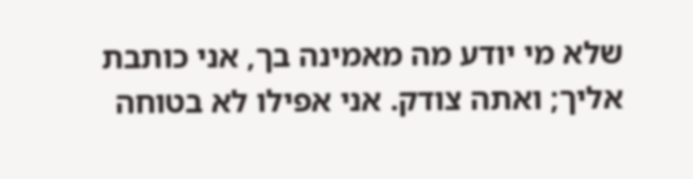שלא מי יודע מה מאמינה בך, אני כותבת אליך; ואתה צודק. אני אפילו לא בטוחה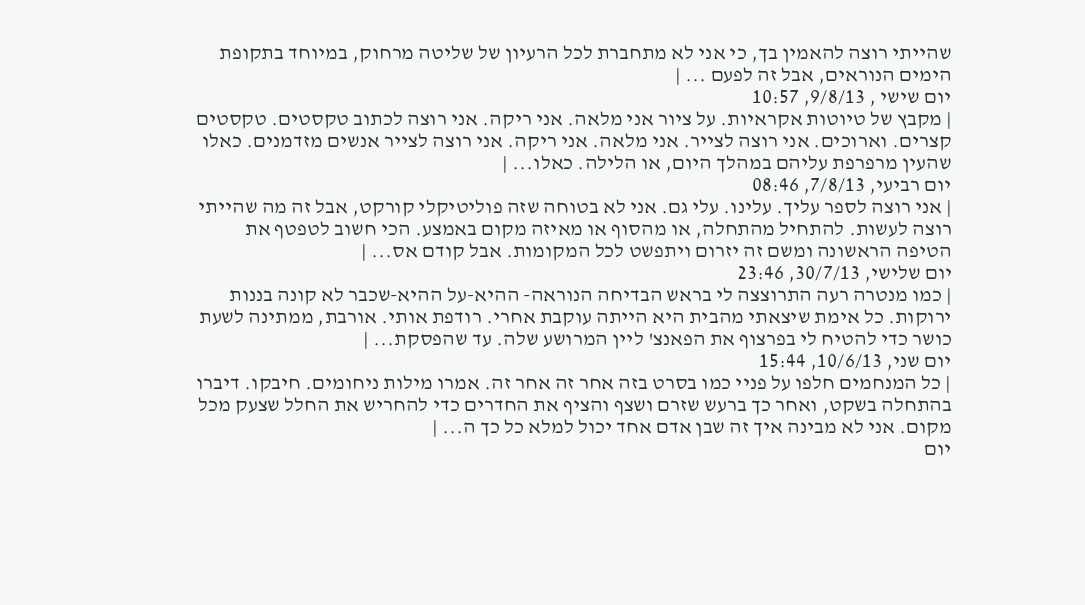שהייתי רוצה להאמין בך, כי אני לא מתחברת לכל הרעיון של שליטה מרחוק, במיוחד בתקופת הימים הנוראים, אבל זה לפעם ... |
יום שישי , 9/8/13, 10:57
| מקבץ של טיוטות אקראיות. על ציור אני מלאה. אני ריקה. אני רוצה לכתוב טקסטים. טקסטים קצרים. וארוכים. אני רוצה לצייר. אני מלאה. אני ריקה. אני רוצה לצייר אנשים מזדמנים. כאלו שהעין מרפרפת עליהם במהלך היום, או הלילה. כאלו... |
יום רביעי, 7/8/13, 08:46
| אני רוצה לספר עליך. עלינו. עלי גם. אני לא בטוחה שזה פוליטיקלי קורקט, אבל זה מה שהייתי רוצה לעשות. להתחיל מהתחלה, או מהסוף או מאיזה מקום באמצע. הכי חשוב לטפטף את הטיפה הראשונה ומשם זה יזרום ויתפשט לכל המקומות. אבל קודם אס... |
יום שלישי, 30/7/13, 23:46
| כמו מנטרה רעה התרוצצה לי בראש הבדיחה הנוראה- ההיא-על ההיא-שכבר לא קונה בננות ירוקות. כל אימת שיצאתי מהבית היא הייתה עוקבת אחרי. רודפת אותי. אורבת, ממתינה לשעת כושר כדי להטיח לי בפרצוף את הפאנצ' ליין המרושע שלה. עד שהפסקת... |
יום שני, 10/6/13, 15:44
| כל המנחמים חלפו על פניי כמו בסרט בזה אחר זה אחר זה. אמרו מילות ניחומים. חיבקו. דיברו בהתחלה בשקט, ואחר כך ברעש שזרם ושצף והציף את החדרים כדי להחריש את החלל שצעק מכל מקום. אני לא מבינה איך זה שבן אדם אחד יכול למלא כל כך ה... |
יום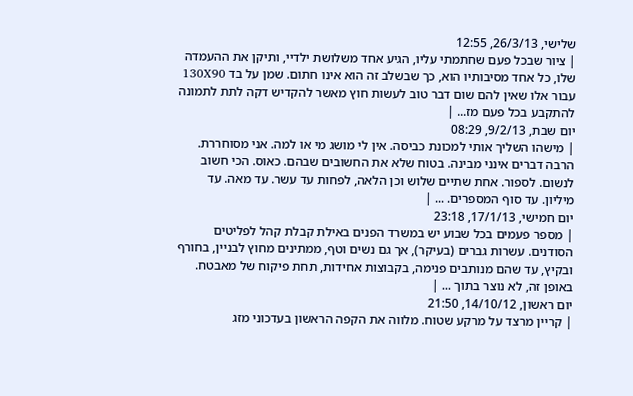שלישי, 26/3/13, 12:55
| ציור שבכל פעם שחתמתי עליו, הגיע אחד משלושת ילדיי, ותיקן את ההעמדה שלו, כל אחד מסיבותיו הוא, כך שבשלב זה הוא אינו חתום. שמן על בד 130X90 עבור אלו שאין להם שום דבר טוב לעשות חוץ מאשר להקדיש דקה לתת לתמונה להתקבע בכל פעם מז... |
יום שבת, 9/2/13, 08:29
| מישהו השליך אותי למכונת כביסה. אין לי מושג מי או למה. אני מסוחררת. הרבה דברים אינני מבינה. בטוח שלא את החשובים שבהם. כאוס. הכי חשוב לנשום. לספור. אחת שתיים שלוש וכן הלאה, לפחות עד עשר. עד מאה. עד מיליון. עד סוף המספרים. ... |
יום חמישי, 17/1/13, 23:18
| מספר פעמים בכל שבוע יש במשרד הפנים באילת קבלת קהל לפליטים הסודנים. עשרות גברים (בעיקר), אך גם נשים וטף, ממתינים מחוץ לבניין, בחורף ובקיץ, עד שהם מנותבים פנימה, בקבוצות אחידות, תחת פיקוח של מאבטח. באופן זה, לא נוצר בתוך ... |
יום ראשון, 14/10/12, 21:50
| קריין מרצד על מרקע שטוח. מלווה את הקפה הראשון בעדכוני מזג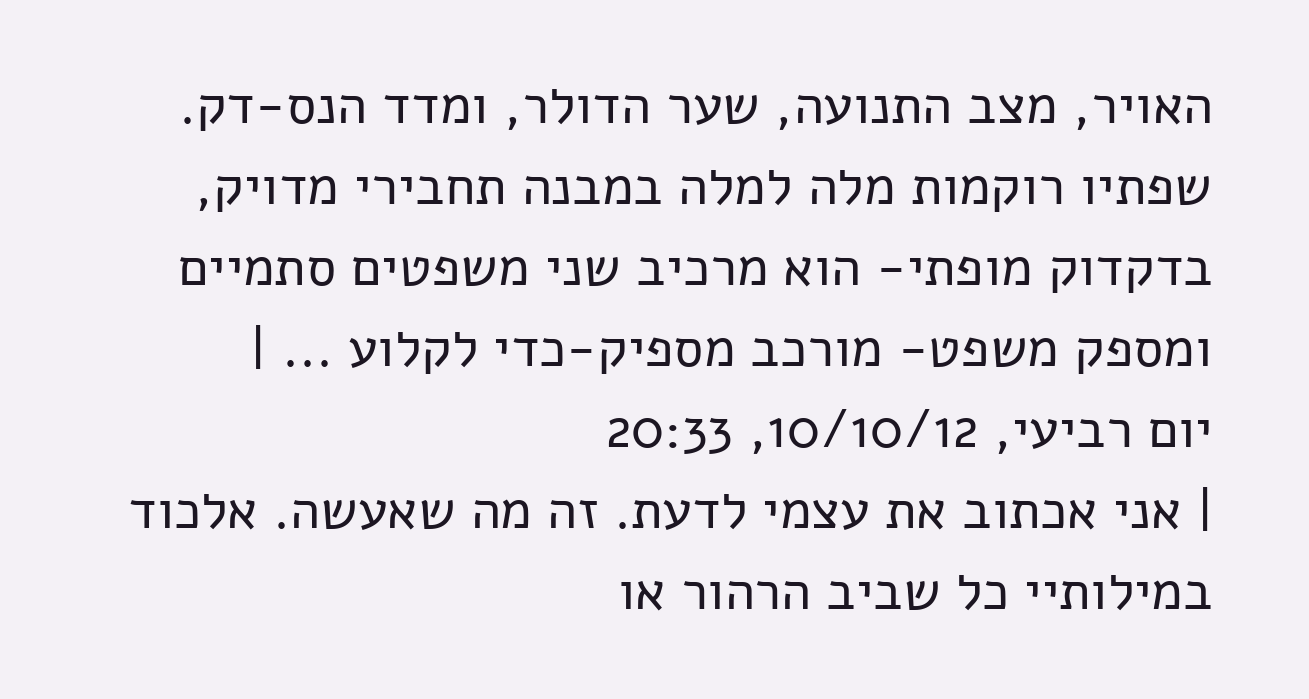האויר, מצב התנועה, שער הדולר, ומדד הנס-דק. שפתיו רוקמות מלה למלה במבנה תחבירי מדויק, בדקדוק מופתי- הוא מרכיב שני משפטים סתמיים ומספק משפט- מורכב מספיק-כדי לקלוע ... |
יום רביעי, 10/10/12, 20:33
| אני אכתוב את עצמי לדעת. זה מה שאעשה. אלכוד במילותיי כל שביב הרהור או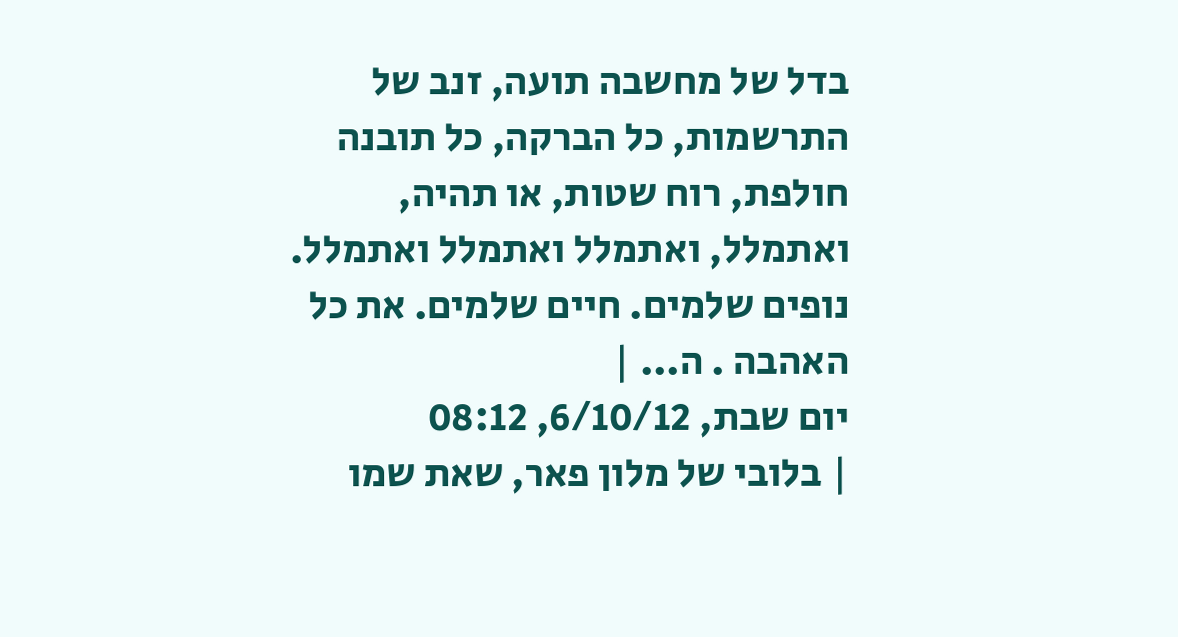בדל של מחשבה תועה, זנב של התרשמות, כל הברקה, כל תובנה חולפת, רוח שטות, או תהיה, ואתמלל, ואתמלל ואתמלל ואתמלל. נופים שלמים. חיים שלמים. את כל האהבה . ה... |
יום שבת, 6/10/12, 08:12
| בלובי של מלון פאר, שאת שמו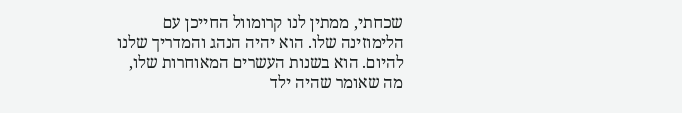שכחתי, ממתין לנו קרומוול החייכן עם הלימוזינה שלו. הוא יהיה הנהג והמדריך שלנו להיום. הוא בשנות העשרים המאוחרות שלו, מה שאומר שהיה ילד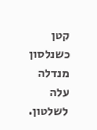קטן כשנלסון מנדלה עלה לשלטון.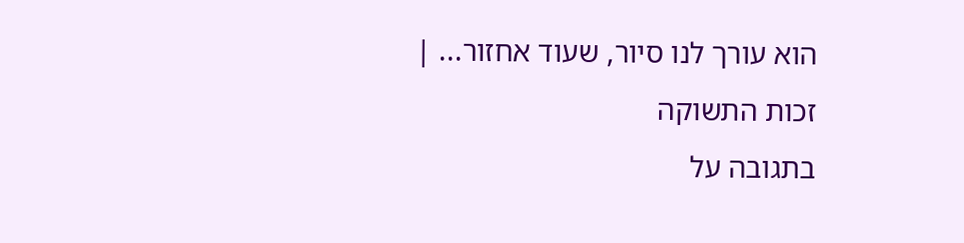הוא עורך לנו סיור, שעוד אחזור... |
זכות התשוקה
בתגובה על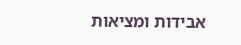אבידות ומציאות